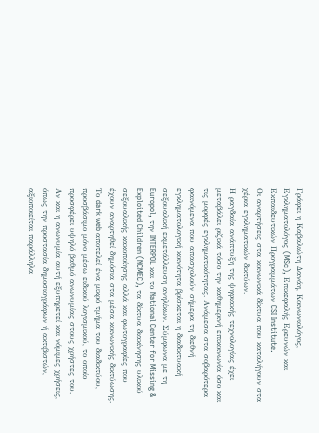Γράφει η Καβαλιώτη Δανάη, Κοινωνιολόγος, Εγκληματολόγος (MSc), Επικεφαλής Ερευνών και Εκπαιδευτικών Προγραμμάτων CSI Institute.
Οι αναρτήσεις στα κοινωνικά δίκτυα που καταλήγουν στα χέρια εγκληματικών δικτύων.
Η ραγδαία ανάπτυξη της ψηφιακής τεχνολογίας έχει μεταβάλει ριζικά τόσο την καθημερινή επικοινωνία όσο και τις μορφές εγκληματικότητας. Ανάμεσα στα σοβαρότερα φαινόμενα που απασχολούν σήμερα τη διεθνή εγκληματολογική κοινότητα βρίσκεται η διαδικτυακή σεξουαλική εκμετάλλευση ανηλίκων. Σύμφωνα με τη Europol, την INTERPOL και το National Center for Missing & Exploited Children (NCMEC), τα δίκτυα διακίνησης υλικού σεξουαλικής κακοποίησης αλλά και φωτογραφίες που έχουν αναρτηθεί δημόσια στα μέσα κοινωνικής δικτύωσης.
Το dark web αποτελεί ένα μικρό τμήμα του διαδικτύου, προσβάσιμο μόνο μέσω ειδικού λογισμικού, το οποίο προσφέρει υψηλό βαθμό ανωνυμίας στους χρήστες του. Αν και η ανωνυμία αυτή εξυπηρετεί και νόμιμες χρήσεις, όπως την προστασία δημοσιογράφων ή ακτιβιστών, αξιοποιείται παράλληλα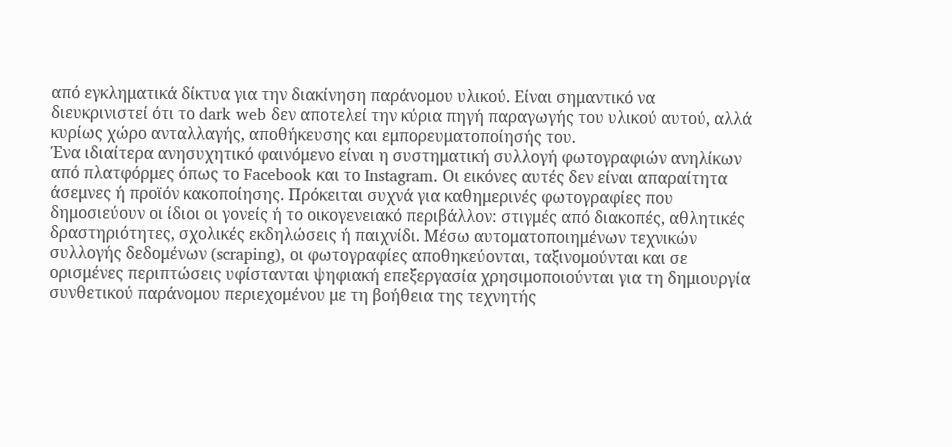από εγκληματικά δίκτυα για την διακίνηση παράνομου υλικού. Είναι σημαντικό να διευκρινιστεί ότι το dark web δεν αποτελεί την κύρια πηγή παραγωγής του υλικού αυτού, αλλά κυρίως χώρο ανταλλαγής, αποθήκευσης και εμπορευματοποίησής του.
Ένα ιδιαίτερα ανησυχητικό φαινόμενο είναι η συστηματική συλλογή φωτογραφιών ανηλίκων από πλατφόρμες όπως το Facebook και το Instagram. Οι εικόνες αυτές δεν είναι απαραίτητα άσεμνες ή προϊόν κακοποίησης. Πρόκειται συχνά για καθημερινές φωτογραφίες που δημοσιεύουν οι ίδιοι οι γονείς ή το οικογενειακό περιβάλλον: στιγμές από διακοπές, αθλητικές δραστηριότητες, σχολικές εκδηλώσεις ή παιχνίδι. Μέσω αυτοματοποιημένων τεχνικών συλλογής δεδομένων (scraping), οι φωτογραφίες αποθηκεύονται, ταξινομούνται και σε ορισμένες περιπτώσεις υφίστανται ψηφιακή επεξεργασία χρησιμοποιούνται για τη δημιουργία συνθετικού παράνομου περιεχομένου με τη βοήθεια της τεχνητής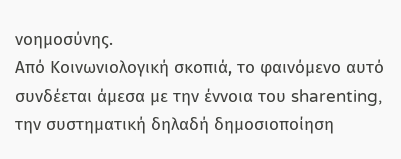νοημοσύνης.
Από Κοινωνιολογική σκοπιά, το φαινόμενο αυτό συνδέεται άμεσα με την έννοια του sharenting, την συστηματική δηλαδή δημοσιοποίηση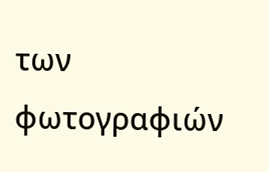των φωτογραφιών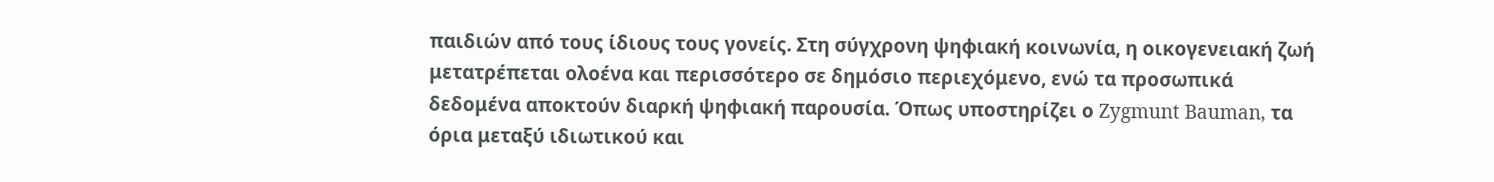παιδιών από τους ίδιους τους γονείς. Στη σύγχρονη ψηφιακή κοινωνία, η οικογενειακή ζωή μετατρέπεται ολοένα και περισσότερο σε δημόσιο περιεχόμενο, ενώ τα προσωπικά δεδομένα αποκτούν διαρκή ψηφιακή παρουσία. Όπως υποστηρίζει ο Zygmunt Bauman, τα όρια μεταξύ ιδιωτικού και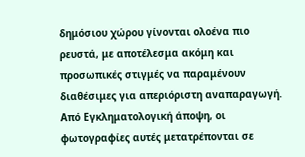δημόσιου χώρου γίνονται ολοένα πιο ρευστά, με αποτέλεσμα ακόμη και προσωπικές στιγμές να παραμένουν διαθέσιμες για απεριόριστη αναπαραγωγή.
Από Εγκληματολογική άποψη, οι φωτογραφίες αυτές μετατρέπονται σε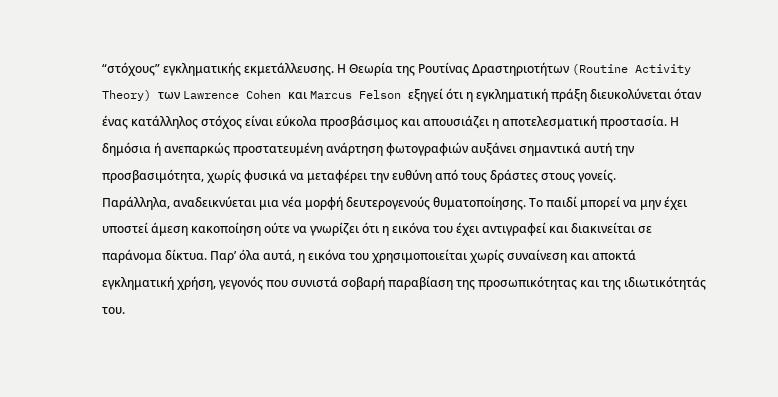“στόχους” εγκληματικής εκμετάλλευσης. Η Θεωρία της Ρουτίνας Δραστηριοτήτων (Routine Activity Theory) των Lawrence Cohen και Marcus Felson εξηγεί ότι η εγκληματική πράξη διευκολύνεται όταν ένας κατάλληλος στόχος είναι εύκολα προσβάσιμος και απουσιάζει η αποτελεσματική προστασία. Η δημόσια ή ανεπαρκώς προστατευμένη ανάρτηση φωτογραφιών αυξάνει σημαντικά αυτή την προσβασιμότητα, χωρίς φυσικά να μεταφέρει την ευθύνη από τους δράστες στους γονείς.
Παράλληλα, αναδεικνύεται μια νέα μορφή δευτερογενούς θυματοποίησης. Το παιδί μπορεί να μην έχει υποστεί άμεση κακοποίηση ούτε να γνωρίζει ότι η εικόνα του έχει αντιγραφεί και διακινείται σε παράνομα δίκτυα. Παρ’ όλα αυτά, η εικόνα του χρησιμοποιείται χωρίς συναίνεση και αποκτά εγκληματική χρήση, γεγονός που συνιστά σοβαρή παραβίαση της προσωπικότητας και της ιδιωτικότητάς του.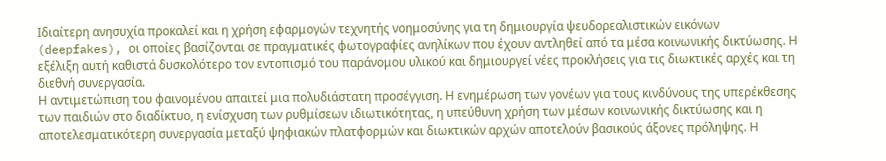Ιδιαίτερη ανησυχία προκαλεί και η χρήση εφαρμογών τεχνητής νοημοσύνης για τη δημιουργία ψευδορεαλιστικών εικόνων (deepfakes), οι οποίες βασίζονται σε πραγματικές φωτογραφίες ανηλίκων που έχουν αντληθεί από τα μέσα κοινωνικής δικτύωσης. Η εξέλιξη αυτή καθιστά δυσκολότερο τον εντοπισμό του παράνομου υλικού και δημιουργεί νέες προκλήσεις για τις διωκτικές αρχές και τη διεθνή συνεργασία.
Η αντιμετώπιση του φαινομένου απαιτεί μια πολυδιάστατη προσέγγιση. Η ενημέρωση των γονέων για τους κινδύνους της υπερέκθεσης των παιδιών στο διαδίκτυο, η ενίσχυση των ρυθμίσεων ιδιωτικότητας, η υπεύθυνη χρήση των μέσων κοινωνικής δικτύωσης και η αποτελεσματικότερη συνεργασία μεταξύ ψηφιακών πλατφορμών και διωκτικών αρχών αποτελούν βασικούς άξονες πρόληψης. Η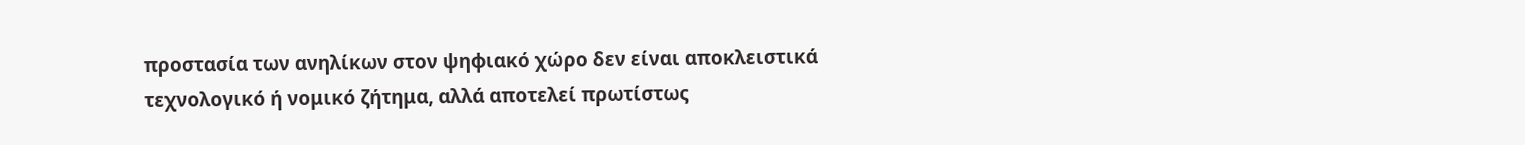προστασία των ανηλίκων στον ψηφιακό χώρο δεν είναι αποκλειστικά τεχνολογικό ή νομικό ζήτημα, αλλά αποτελεί πρωτίστως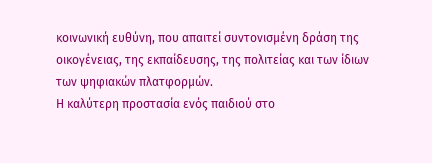κοινωνική ευθύνη, που απαιτεί συντονισμένη δράση της οικογένειας, της εκπαίδευσης, της πολιτείας και των ίδιων των ψηφιακών πλατφορμών.
Η καλύτερη προστασία ενός παιδιού στο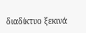διαδίκτυο ξεκινά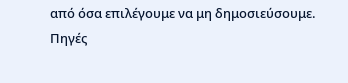από όσα επιλέγουμε να μη δημοσιεύσουμε.
Πηγές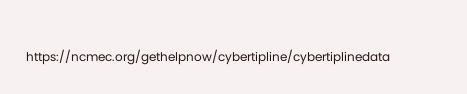https://ncmec.org/gethelpnow/cybertipline/cybertiplinedata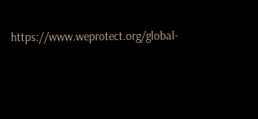https://www.weprotect.org/global-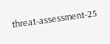threat-assessment-25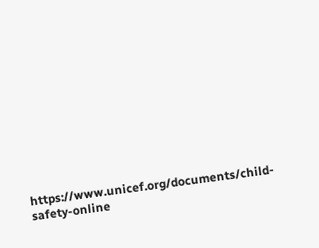https://www.unicef.org/documents/child-safety-online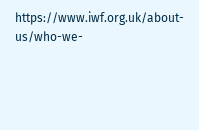https://www.iwf.org.uk/about-us/who-we-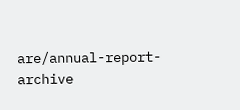are/annual-report-archive